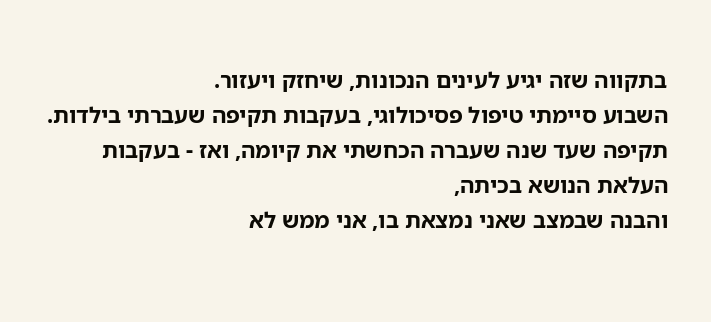בתקווה שזה יגיע לעינים הנכונות, שיחזק ויעזור.
השבוע סיימתי טיפול פסיכולוגי, בעקבות תקיפה שעברתי בילדות.
תקיפה שעד שנה שעברה הכחשתי את קיומה, ואז - בעקבות העלאת הנושא בכיתה,
והבנה שבמצב שאני נמצאת בו, אני ממש לא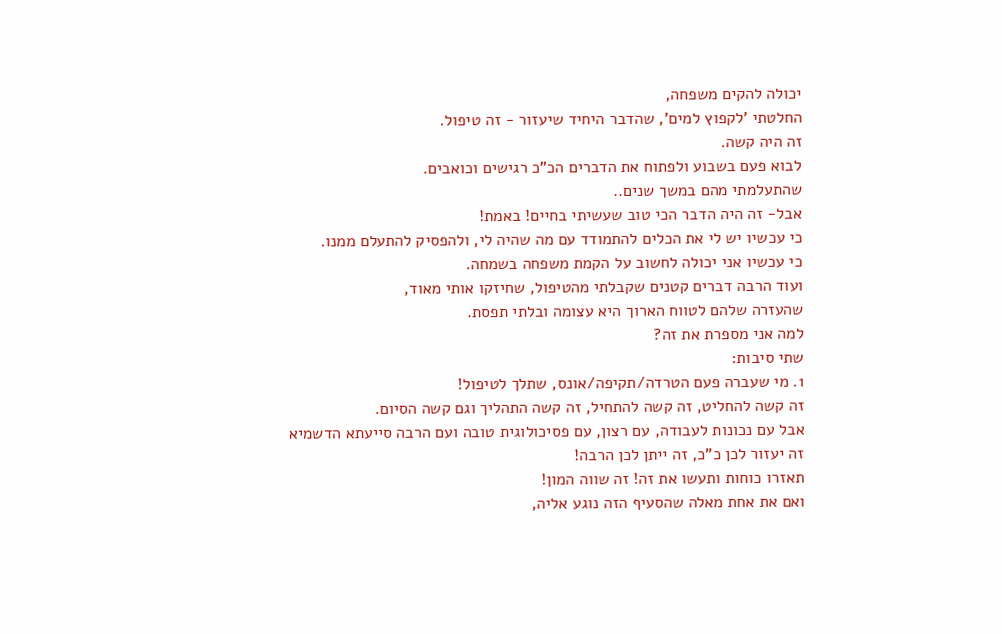יכולה להקים משפחה,
החלטתי 'לקפוץ למים', שהדבר היחיד שיעזור - זה טיפול.
זה היה קשה.
לבוא פעם בשבוע ולפתוח את הדברים הכ"כ רגישים וכואבים.
שהתעלמתי מהם במשך שנים..
אבל- זה היה הדבר הכי טוב שעשיתי בחיים! באמת!
כי עכשיו יש לי את הכלים להתמודד עם מה שהיה לי, ולהפסיק להתעלם ממנו.
כי עכשיו אני יכולה לחשוב על הקמת משפחה בשמחה.
ועוד הרבה דברים קטנים שקבלתי מהטיפול, שחיזקו אותי מאוד,
שהעזרה שלהם לטווח הארוך היא עצומה ובלתי תפסת.
למה אני מספרת את זה?
שתי סיבות:
1. מי שעברה פעם הטרדה/תקיפה/אונס, שתלך לטיפול!
זה קשה להחליט, זה קשה להתחיל, זה קשה התהליך וגם קשה הסיום.
אבל עם נכונות לעבודה, עם רצון, עם פסיכולוגית טובה ועם הרבה סייעתא הדשמיא
זה יעזור לכן כ"כ, זה ייתן לכן הרבה!
תאזרו כוחות ותעשו את זה! זה שווה המון!
ואם את אחת מאלה שהסעיף הזה נוגע אליה,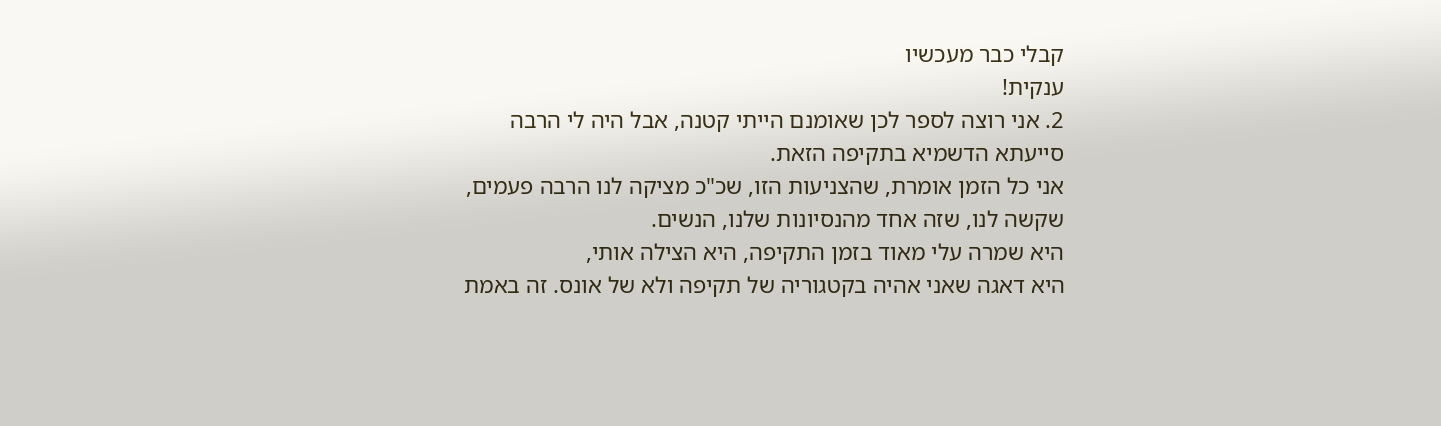קבלי כבר מעכשיו
ענקית!
2. אני רוצה לספר לכן שאומנם הייתי קטנה, אבל היה לי הרבה סייעתא הדשמיא בתקיפה הזאת.
אני כל הזמן אומרת, שהצניעות הזו, שכ"כ מציקה לנו הרבה פעמים,
שקשה לנו, שזה אחד מהנסיונות שלנו, הנשים.
היא שמרה עלי מאוד בזמן התקיפה, היא הצילה אותי,
היא דאגה שאני אהיה בקטגוריה של תקיפה ולא של אונס. זה באמת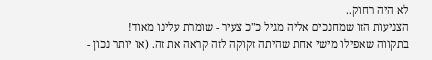לא היה רחוק..
הצניעות הזו שמחנכים אליה מגיל כ"כ צעיר - שומרת עלינו מאוד!
בתקווה שאפילו מישי אחת שהיתה זקוקה לזה קראה את זה. (או יותר נכון -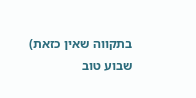בתקווה שאין כזאת)
שבוע טוב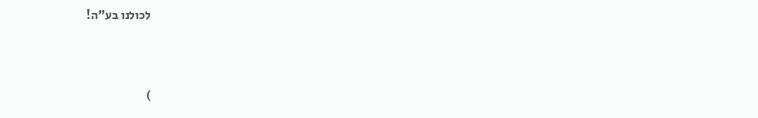לכולנו בע"ה!


)